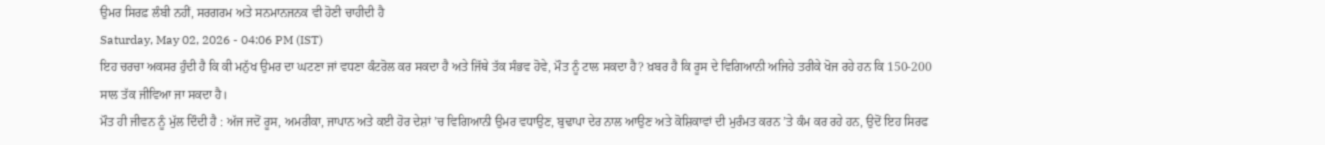ਉਮਰ ਸਿਰਫ਼ ਲੰਬੀ ਨਹੀਂ, ਸਰਗਰਮ ਅਤੇ ਸਨਮਾਨਜਨਕ ਵੀ ਹੋਣੀ ਚਾਹੀਦੀ ਹੈ
Saturday, May 02, 2026 - 04:06 PM (IST)
ਇਹ ਚਰਚਾ ਅਕਸਰ ਹੁੰਦੀ ਹੈ ਕਿ ਕੀ ਮਨੁੱਖ ਉਮਰ ਦਾ ਘਟਣਾ ਜਾਂ ਵਧਣਾ ਕੰਟਰੋਲ ਕਰ ਸਕਦਾ ਹੈ ਅਤੇ ਜਿੱਥੇ ਤੱਕ ਸੰਭਵ ਹੋਵੇ, ਮੌਤ ਨੂੰ ਟਾਲ ਸਕਦਾ ਹੈ? ਖ਼ਬਰ ਹੈ ਕਿ ਰੂਸ ਦੇ ਵਿਗਿਆਨੀ ਅਜਿਹੇ ਤਰੀਕੇ ਖੋਜ ਰਹੇ ਹਨ ਕਿ 150-200 ਸਾਲ ਤੱਕ ਜੀਵਿਆ ਜਾ ਸਕਦਾ ਹੈ।
ਮੌਤ ਹੀ ਜੀਵਨ ਨੂੰ ਮੁੱਲ ਦਿੰਦੀ ਹੈ : ਅੱਜ ਜਦੋਂ ਰੂਸ, ਅਮਰੀਕਾ, ਜਾਪਾਨ ਅਤੇ ਕਈ ਹੋਰ ਦੇਸ਼ਾਂ ’ਚ ਵਿਗਿਆਨੀ ਉਮਰ ਵਧਾਉਣ, ਬੁਢਾਪਾ ਦੇਰ ਨਾਲ ਆਉਣ ਅਤੇ ਕੋਸ਼ਿਕਾਵਾਂ ਦੀ ਮੁਰੰਮਤ ਕਰਨ ’ਤੇ ਕੰਮ ਕਰ ਰਹੇ ਹਨ, ਉਦੋਂ ਇਹ ਸਿਰਫ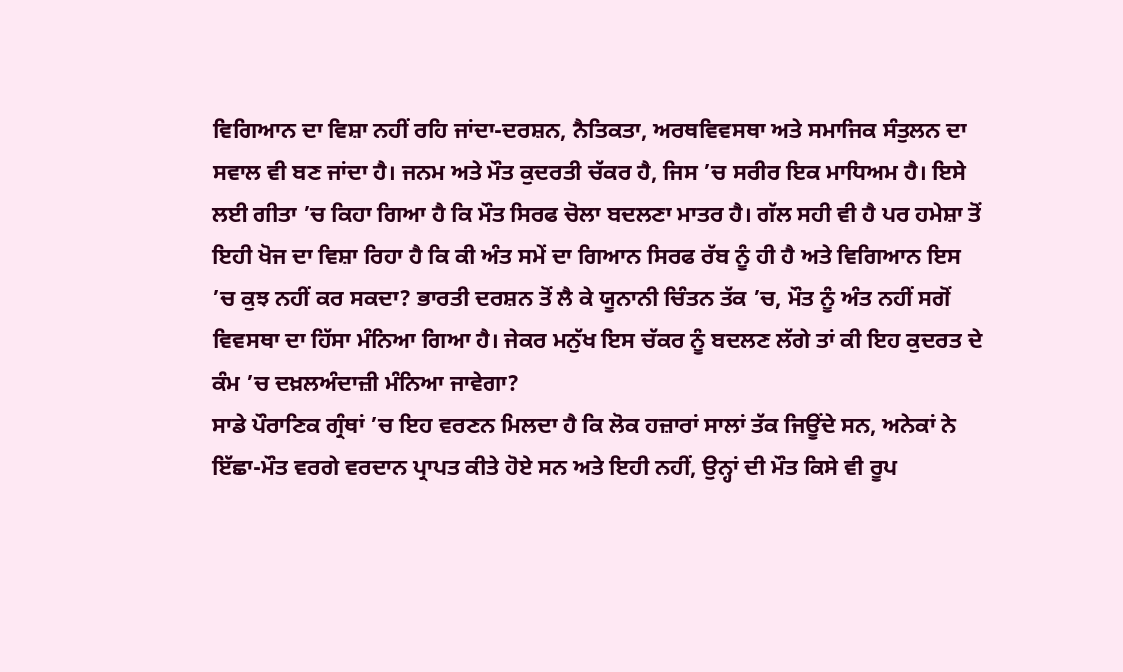ਵਿਗਿਆਨ ਦਾ ਵਿਸ਼ਾ ਨਹੀਂ ਰਹਿ ਜਾਂਦਾ-ਦਰਸ਼ਨ, ਨੈਤਿਕਤਾ, ਅਰਥਵਿਵਸਥਾ ਅਤੇ ਸਮਾਜਿਕ ਸੰਤੁਲਨ ਦਾ ਸਵਾਲ ਵੀ ਬਣ ਜਾਂਦਾ ਹੈ। ਜਨਮ ਅਤੇ ਮੌਤ ਕੁਦਰਤੀ ਚੱਕਰ ਹੈ, ਜਿਸ ’ਚ ਸਰੀਰ ਇਕ ਮਾਧਿਅਮ ਹੈ। ਇਸੇ ਲਈ ਗੀਤਾ ’ਚ ਕਿਹਾ ਗਿਆ ਹੈ ਕਿ ਮੌਤ ਸਿਰਫ ਚੋਲਾ ਬਦਲਣਾ ਮਾਤਰ ਹੈ। ਗੱਲ ਸਹੀ ਵੀ ਹੈ ਪਰ ਹਮੇਸ਼ਾ ਤੋਂ ਇਹੀ ਖੋਜ ਦਾ ਵਿਸ਼ਾ ਰਿਹਾ ਹੈ ਕਿ ਕੀ ਅੰਤ ਸਮੇਂ ਦਾ ਗਿਆਨ ਸਿਰਫ ਰੱਬ ਨੂੰ ਹੀ ਹੈ ਅਤੇ ਵਿਗਿਆਨ ਇਸ ’ਚ ਕੁਝ ਨਹੀਂ ਕਰ ਸਕਦਾ? ਭਾਰਤੀ ਦਰਸ਼ਨ ਤੋਂ ਲੈ ਕੇ ਯੂਨਾਨੀ ਚਿੰਤਨ ਤੱਕ ’ਚ, ਮੌਤ ਨੂੰ ਅੰਤ ਨਹੀਂ ਸਗੋਂ ਵਿਵਸਥਾ ਦਾ ਹਿੱਸਾ ਮੰਨਿਆ ਗਿਆ ਹੈ। ਜੇਕਰ ਮਨੁੱਖ ਇਸ ਚੱਕਰ ਨੂੰ ਬਦਲਣ ਲੱਗੇ ਤਾਂ ਕੀ ਇਹ ਕੁਦਰਤ ਦੇ ਕੰਮ ’ਚ ਦਖ਼ਲਅੰਦਾਜ਼ੀ ਮੰਨਿਆ ਜਾਵੇਗਾ?
ਸਾਡੇ ਪੌਰਾਣਿਕ ਗ੍ਰੰਥਾਂ ’ਚ ਇਹ ਵਰਣਨ ਮਿਲਦਾ ਹੈ ਕਿ ਲੋਕ ਹਜ਼ਾਰਾਂ ਸਾਲਾਂ ਤੱਕ ਜਿਊਂਦੇ ਸਨ, ਅਨੇਕਾਂ ਨੇ ਇੱਛਾ-ਮੌਤ ਵਰਗੇ ਵਰਦਾਨ ਪ੍ਰਾਪਤ ਕੀਤੇ ਹੋਏ ਸਨ ਅਤੇ ਇਹੀ ਨਹੀਂ, ਉਨ੍ਹਾਂ ਦੀ ਮੌਤ ਕਿਸੇ ਵੀ ਰੂਪ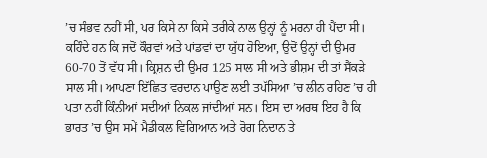’ਚ ਸੰਭਵ ਨਹੀਂ ਸੀ, ਪਰ ਕਿਸੇ ਨਾ ਕਿਸੇ ਤਰੀਕੇ ਨਾਲ ਉਨ੍ਹਾਂ ਨੂੰ ਮਰਨਾ ਹੀ ਪੈਂਦਾ ਸੀ। ਕਹਿੰਦੇ ਹਨ ਕਿ ਜਦੋਂ ਕੌਰਵਾਂ ਅਤੇ ਪਾਂਡਵਾਂ ਦਾ ਯੁੱਧ ਹੋਇਆ, ਉਦੋਂ ਉਨ੍ਹਾਂ ਦੀ ਉਮਰ 60-70 ਤੋਂ ਵੱਧ ਸੀ। ਕ੍ਰਿਸ਼ਨ ਦੀ ਉਮਰ 125 ਸਾਲ ਸੀ ਅਤੇ ਭੀਸ਼ਮ ਦੀ ਤਾਂ ਸੈਂਕੜੇ ਸਾਲ ਸੀ। ਆਪਣਾ ਇੱਛਿਤ ਵਰਦਾਨ ਪਾਉਣ ਲਈ ਤਪੱਸਿਆ ’ਚ ਲੀਨ ਰਹਿਣ ’ਚ ਹੀ ਪਤਾ ਨਹੀਂ ਕਿੰਨੀਆਂ ਸਦੀਆਂ ਨਿਕਲ ਜਾਂਦੀਆਂ ਸਨ। ਇਸ ਦਾ ਅਰਥ ਇਹ ਹੈ ਕਿ ਭਾਰਤ ’ਚ ਉਸ ਸਮੇਂ ਮੈਡੀਕਲ ਵਿਗਿਆਨ ਅਤੇ ਰੋਗ ਨਿਦਾਨ ਤੇ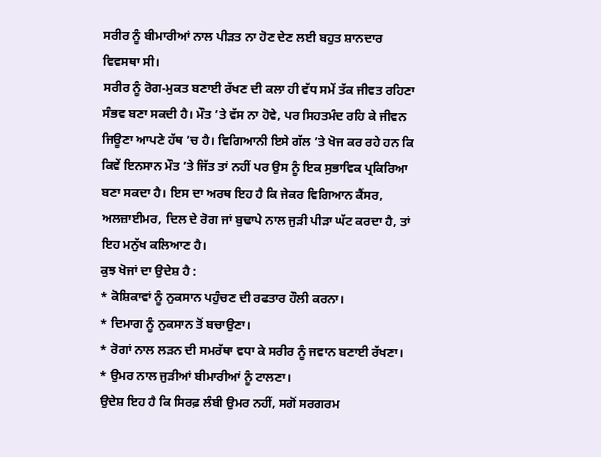ਸਰੀਰ ਨੂੰ ਬੀਮਾਰੀਆਂ ਨਾਲ ਪੀੜਤ ਨਾ ਹੋਣ ਦੇਣ ਲਈ ਬਹੁਤ ਸ਼ਾਨਦਾਰ ਵਿਵਸਥਾ ਸੀ।
ਸਰੀਰ ਨੂੰ ਰੋਗ-ਮੁਕਤ ਬਣਾਈ ਰੱਖਣ ਦੀ ਕਲਾ ਹੀ ਵੱਧ ਸਮੇਂ ਤੱਕ ਜੀਵਤ ਰਹਿਣਾ ਸੰਭਵ ਬਣਾ ਸਕਦੀ ਹੈ। ਮੌਤ ’ਤੇ ਵੱਸ ਨਾ ਹੋਵੇ, ਪਰ ਸਿਹਤਮੰਦ ਰਹਿ ਕੇ ਜੀਵਨ ਜਿਊਣਾ ਆਪਣੇ ਹੱਥ ’ਚ ਹੈ। ਵਿਗਿਆਨੀ ਇਸੇ ਗੱਲ ’ਤੇ ਖੋਜ ਕਰ ਰਹੇ ਹਨ ਕਿ ਕਿਵੇਂ ਇਨਸਾਨ ਮੌਤ ’ਤੇ ਜਿੱਤ ਤਾਂ ਨਹੀਂ ਪਰ ਉਸ ਨੂੰ ਇਕ ਸੁਭਾਵਿਕ ਪ੍ਰਕਿਰਿਆ ਬਣਾ ਸਕਦਾ ਹੈ। ਇਸ ਦਾ ਅਰਥ ਇਹ ਹੈ ਕਿ ਜੇਕਰ ਵਿਗਿਆਨ ਕੈਂਸਰ, ਅਲਜ਼ਾਈਮਰ, ਦਿਲ ਦੇ ਰੋਗ ਜਾਂ ਬੁਢਾਪੇ ਨਾਲ ਜੁੜੀ ਪੀੜਾ ਘੱਟ ਕਰਦਾ ਹੈ, ਤਾਂ ਇਹ ਮਨੁੱਖ ਕਲਿਆਣ ਹੈ।
ਕੁਝ ਖੋਜਾਂ ਦਾ ਉਦੇਸ਼ ਹੈ :
* ਕੋਸ਼ਿਕਾਵਾਂ ਨੂੰ ਨੁਕਸਾਨ ਪਹੁੰਚਣ ਦੀ ਰਫਤਾਰ ਹੌਲੀ ਕਰਨਾ।
* ਦਿਮਾਗ ਨੂੰ ਨੁਕਸਾਨ ਤੋਂ ਬਚਾਉਣਾ।
* ਰੋਗਾਂ ਨਾਲ ਲੜਨ ਦੀ ਸਮਰੱਥਾ ਵਧਾ ਕੇ ਸਰੀਰ ਨੂੰ ਜਵਾਨ ਬਣਾਈ ਰੱਖਣਾ।
* ਉਮਰ ਨਾਲ ਜੁੜੀਆਂ ਬੀਮਾਰੀਆਂ ਨੂੰ ਟਾਲਣਾ।
ਉਦੇਸ਼ ਇਹ ਹੈ ਕਿ ਸਿਰਫ਼ ਲੰਬੀ ਉਮਰ ਨਹੀਂ, ਸਗੋਂ ਸਰਗਰਮ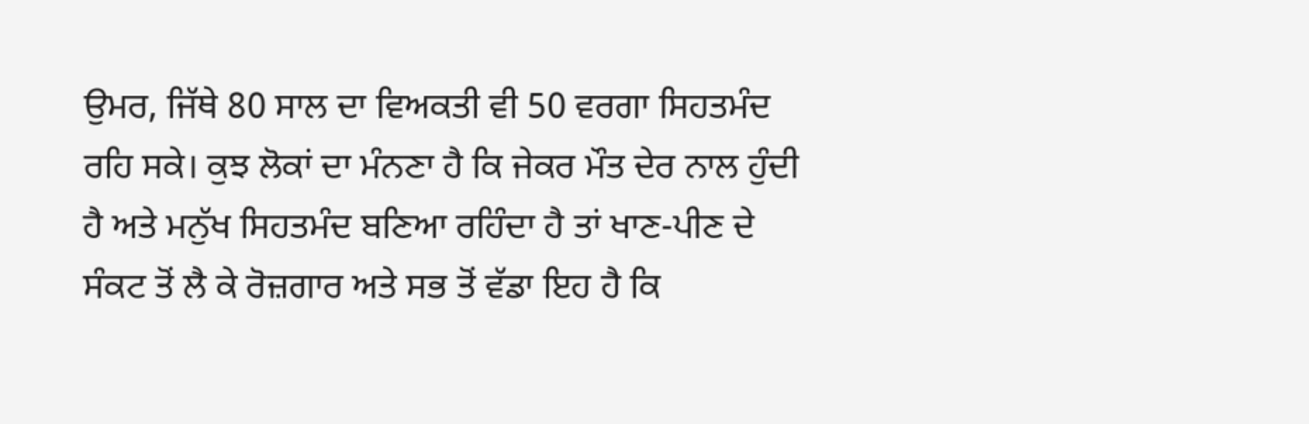ਉਮਰ, ਜਿੱਥੇ 80 ਸਾਲ ਦਾ ਵਿਅਕਤੀ ਵੀ 50 ਵਰਗਾ ਸਿਹਤਮੰਦ ਰਹਿ ਸਕੇ। ਕੁਝ ਲੋਕਾਂ ਦਾ ਮੰਨਣਾ ਹੈ ਕਿ ਜੇਕਰ ਮੌਤ ਦੇਰ ਨਾਲ ਹੁੰਦੀ ਹੈ ਅਤੇ ਮਨੁੱਖ ਸਿਹਤਮੰਦ ਬਣਿਆ ਰਹਿੰਦਾ ਹੈ ਤਾਂ ਖਾਣ-ਪੀਣ ਦੇ ਸੰਕਟ ਤੋਂ ਲੈ ਕੇ ਰੋਜ਼ਗਾਰ ਅਤੇ ਸਭ ਤੋਂ ਵੱਡਾ ਇਹ ਹੈ ਕਿ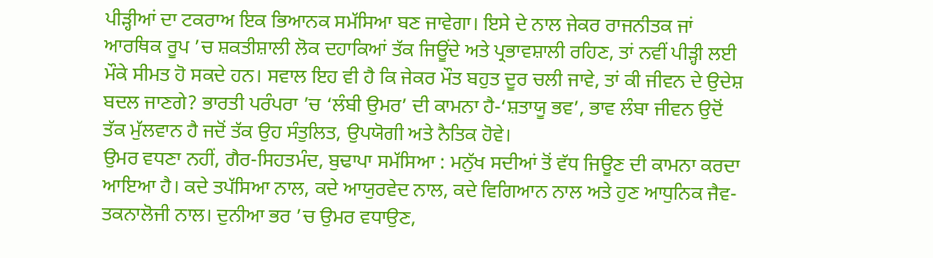ਪੀੜ੍ਹੀਆਂ ਦਾ ਟਕਰਾਅ ਇਕ ਭਿਆਨਕ ਸਮੱਸਿਆ ਬਣ ਜਾਵੇਗਾ। ਇਸੇ ਦੇ ਨਾਲ ਜੇਕਰ ਰਾਜਨੀਤਕ ਜਾਂ ਆਰਥਿਕ ਰੂਪ ’ਚ ਸ਼ਕਤੀਸ਼ਾਲੀ ਲੋਕ ਦਹਾਕਿਆਂ ਤੱਕ ਜਿਊਂਦੇ ਅਤੇ ਪ੍ਰਭਾਵਸ਼ਾਲੀ ਰਹਿਣ, ਤਾਂ ਨਵੀਂ ਪੀੜ੍ਹੀ ਲਈ ਮੌਕੇ ਸੀਮਤ ਹੋ ਸਕਦੇ ਹਨ। ਸਵਾਲ ਇਹ ਵੀ ਹੈ ਕਿ ਜੇਕਰ ਮੌਤ ਬਹੁਤ ਦੂਰ ਚਲੀ ਜਾਵੇ, ਤਾਂ ਕੀ ਜੀਵਨ ਦੇ ਉਦੇਸ਼ ਬਦਲ ਜਾਣਗੇ? ਭਾਰਤੀ ਪਰੰਪਰਾ ’ਚ ‘ਲੰਬੀ ਉਮਰ’ ਦੀ ਕਾਮਨਾ ਹੈ-‘ਸ਼ਤਾਯੂ ਭਵ’, ਭਾਵ ਲੰਬਾ ਜੀਵਨ ਉਦੋਂ ਤੱਕ ਮੁੱਲਵਾਨ ਹੈ ਜਦੋਂ ਤੱਕ ਉਹ ਸੰਤੁਲਿਤ, ਉਪਯੋਗੀ ਅਤੇ ਨੈਤਿਕ ਹੋਵੇ।
ਉਮਰ ਵਧਣਾ ਨਹੀਂ, ਗੈਰ-ਸਿਹਤਮੰਦ, ਬੁਢਾਪਾ ਸਮੱਸਿਆ : ਮਨੁੱਖ ਸਦੀਆਂ ਤੋਂ ਵੱਧ ਜਿਊਣ ਦੀ ਕਾਮਨਾ ਕਰਦਾ ਆਇਆ ਹੈ। ਕਦੇ ਤਪੱਸਿਆ ਨਾਲ, ਕਦੇ ਆਯੁਰਵੇਦ ਨਾਲ, ਕਦੇ ਵਿਗਿਆਨ ਨਾਲ ਅਤੇ ਹੁਣ ਆਧੁਨਿਕ ਜੈਵ-ਤਕਨਾਲੋਜੀ ਨਾਲ। ਦੁਨੀਆ ਭਰ ’ਚ ਉਮਰ ਵਧਾਉਣ,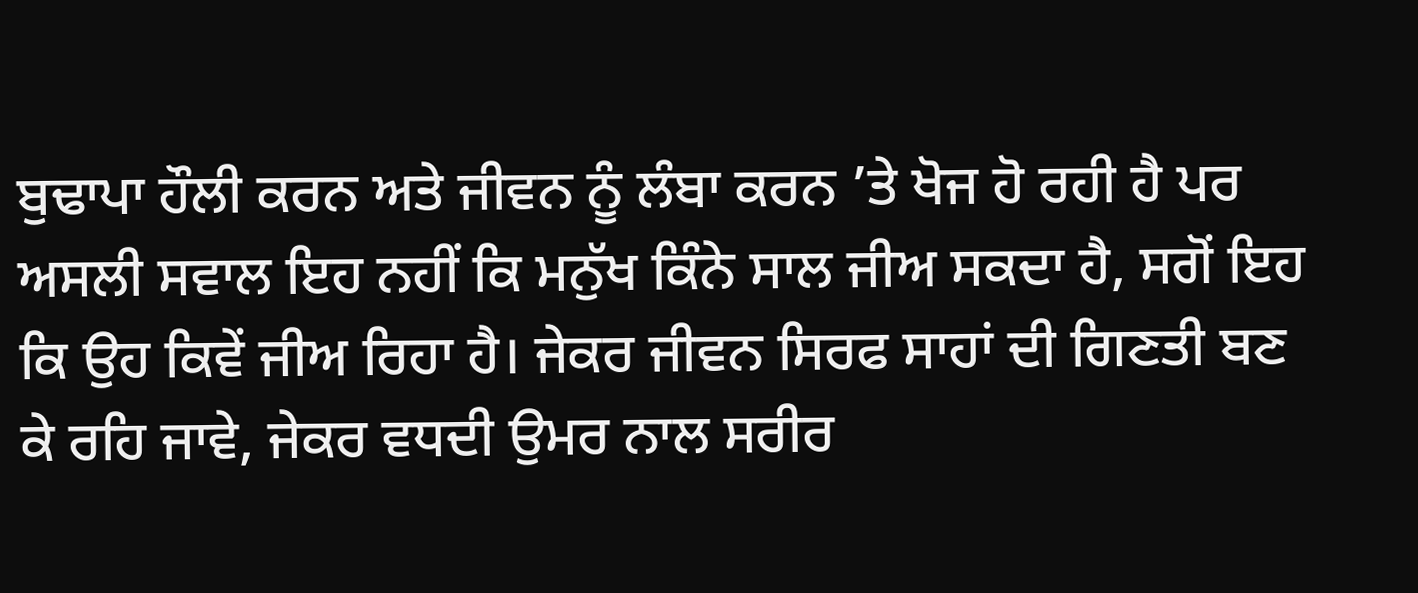ਬੁਢਾਪਾ ਹੌਲੀ ਕਰਨ ਅਤੇ ਜੀਵਨ ਨੂੰ ਲੰਬਾ ਕਰਨ ’ਤੇ ਖੋਜ ਹੋ ਰਹੀ ਹੈ ਪਰ ਅਸਲੀ ਸਵਾਲ ਇਹ ਨਹੀਂ ਕਿ ਮਨੁੱਖ ਕਿੰਨੇ ਸਾਲ ਜੀਅ ਸਕਦਾ ਹੈ, ਸਗੋਂ ਇਹ ਕਿ ਉਹ ਕਿਵੇਂ ਜੀਅ ਰਿਹਾ ਹੈ। ਜੇਕਰ ਜੀਵਨ ਸਿਰਫ ਸਾਹਾਂ ਦੀ ਗਿਣਤੀ ਬਣ ਕੇ ਰਹਿ ਜਾਵੇ, ਜੇਕਰ ਵਧਦੀ ਉਮਰ ਨਾਲ ਸਰੀਰ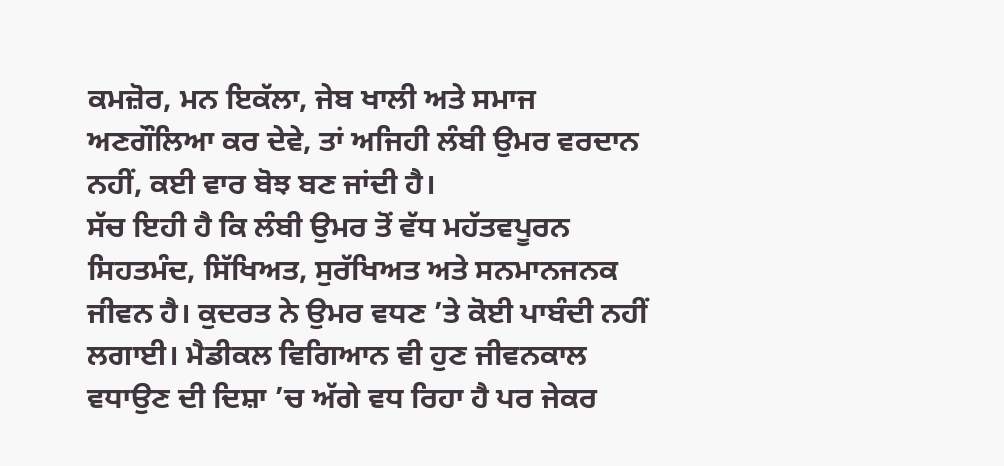ਕਮਜ਼ੋਰ, ਮਨ ਇਕੱਲਾ, ਜੇਬ ਖਾਲੀ ਅਤੇ ਸਮਾਜ ਅਣਗੌਲਿਆ ਕਰ ਦੇਵੇ, ਤਾਂ ਅਜਿਹੀ ਲੰਬੀ ਉਮਰ ਵਰਦਾਨ ਨਹੀਂ, ਕਈ ਵਾਰ ਬੋਝ ਬਣ ਜਾਂਦੀ ਹੈ।
ਸੱਚ ਇਹੀ ਹੈ ਕਿ ਲੰਬੀ ਉਮਰ ਤੋਂ ਵੱਧ ਮਹੱਤਵਪੂਰਨ ਸਿਹਤਮੰਦ, ਸਿੱਖਿਅਤ, ਸੁਰੱਖਿਅਤ ਅਤੇ ਸਨਮਾਨਜਨਕ ਜੀਵਨ ਹੈ। ਕੁਦਰਤ ਨੇ ਉਮਰ ਵਧਣ ’ਤੇ ਕੋਈ ਪਾਬੰਦੀ ਨਹੀਂ ਲਗਾਈ। ਮੈਡੀਕਲ ਵਿਗਿਆਨ ਵੀ ਹੁਣ ਜੀਵਨਕਾਲ ਵਧਾਉਣ ਦੀ ਦਿਸ਼ਾ ’ਚ ਅੱਗੇ ਵਧ ਰਿਹਾ ਹੈ ਪਰ ਜੇਕਰ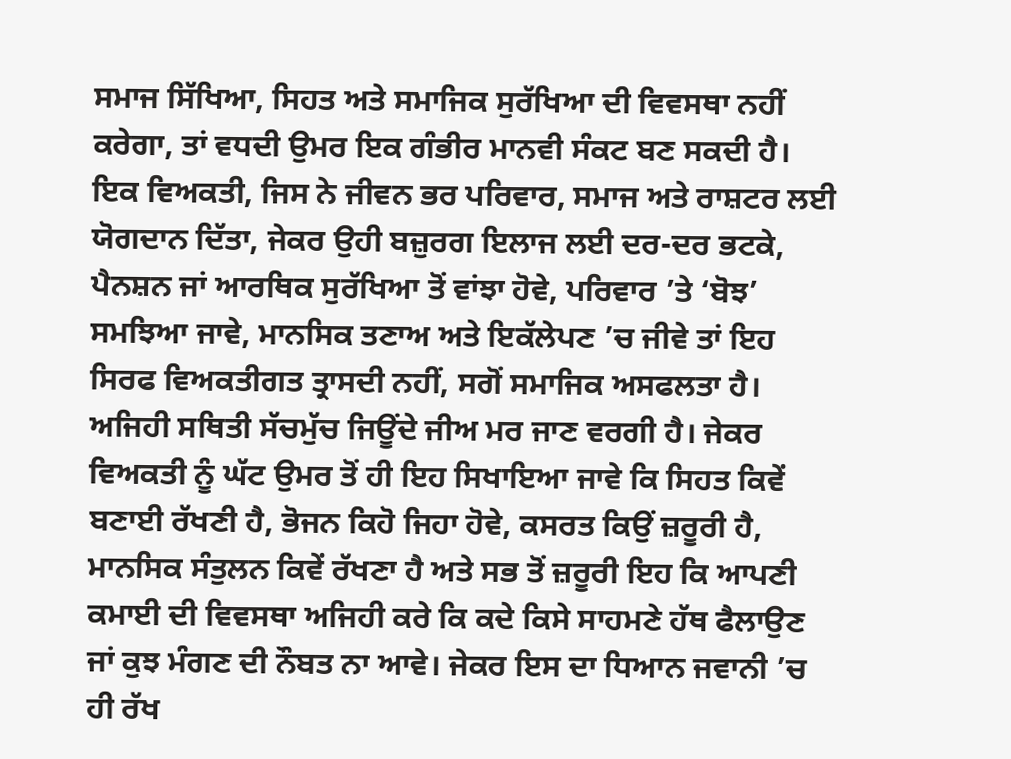ਸਮਾਜ ਸਿੱਖਿਆ, ਸਿਹਤ ਅਤੇ ਸਮਾਜਿਕ ਸੁਰੱਖਿਆ ਦੀ ਵਿਵਸਥਾ ਨਹੀਂ ਕਰੇਗਾ, ਤਾਂ ਵਧਦੀ ਉਮਰ ਇਕ ਗੰਭੀਰ ਮਾਨਵੀ ਸੰਕਟ ਬਣ ਸਕਦੀ ਹੈ।
ਇਕ ਵਿਅਕਤੀ, ਜਿਸ ਨੇ ਜੀਵਨ ਭਰ ਪਰਿਵਾਰ, ਸਮਾਜ ਅਤੇ ਰਾਸ਼ਟਰ ਲਈ ਯੋਗਦਾਨ ਦਿੱਤਾ, ਜੇਕਰ ਉਹੀ ਬਜ਼ੁਰਗ ਇਲਾਜ ਲਈ ਦਰ-ਦਰ ਭਟਕੇ, ਪੈਨਸ਼ਨ ਜਾਂ ਆਰਥਿਕ ਸੁਰੱਖਿਆ ਤੋਂ ਵਾਂਝਾ ਹੋਵੇ, ਪਰਿਵਾਰ ’ਤੇ ‘ਬੋਝ’ ਸਮਝਿਆ ਜਾਵੇ, ਮਾਨਸਿਕ ਤਣਾਅ ਅਤੇ ਇਕੱਲੇਪਣ ’ਚ ਜੀਵੇ ਤਾਂ ਇਹ ਸਿਰਫ ਵਿਅਕਤੀਗਤ ਤ੍ਰਾਸਦੀ ਨਹੀਂ, ਸਗੋਂ ਸਮਾਜਿਕ ਅਸਫਲਤਾ ਹੈ। ਅਜਿਹੀ ਸਥਿਤੀ ਸੱਚਮੁੱਚ ਜਿਊਂਦੇ ਜੀਅ ਮਰ ਜਾਣ ਵਰਗੀ ਹੈ। ਜੇਕਰ ਵਿਅਕਤੀ ਨੂੰ ਘੱਟ ਉਮਰ ਤੋਂ ਹੀ ਇਹ ਸਿਖਾਇਆ ਜਾਵੇ ਕਿ ਸਿਹਤ ਕਿਵੇਂ ਬਣਾਈ ਰੱਖਣੀ ਹੈ, ਭੋਜਨ ਕਿਹੋ ਜਿਹਾ ਹੋਵੇ, ਕਸਰਤ ਕਿਉਂ ਜ਼ਰੂਰੀ ਹੈ, ਮਾਨਸਿਕ ਸੰਤੁਲਨ ਕਿਵੇਂ ਰੱਖਣਾ ਹੈ ਅਤੇ ਸਭ ਤੋਂ ਜ਼ਰੂਰੀ ਇਹ ਕਿ ਆਪਣੀ ਕਮਾਈ ਦੀ ਵਿਵਸਥਾ ਅਜਿਹੀ ਕਰੇ ਕਿ ਕਦੇ ਕਿਸੇ ਸਾਹਮਣੇ ਹੱਥ ਫੈਲਾਉਣ ਜਾਂ ਕੁਝ ਮੰਗਣ ਦੀ ਨੌਬਤ ਨਾ ਆਵੇ। ਜੇਕਰ ਇਸ ਦਾ ਧਿਆਨ ਜਵਾਨੀ ’ਚ ਹੀ ਰੱਖ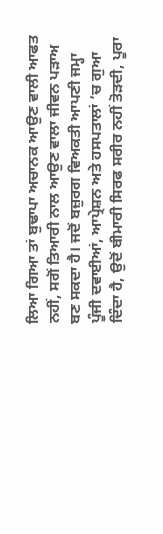ਲਿਆ ਗਿਆ ਤਾਂ ਬੁਢਾਪਾ ਅਚਾਨਕ ਆਉਣ ਵਾਲੀ ਆਫਤ ਨਹੀਂ, ਸਗੋਂ ਤਿਆਰੀ ਨਾਲ ਆਉਣ ਵਾਲਾ ਜੀਵਨ ਪੜਾਅ ਬਣ ਸਕਦਾ ਹੈ। ਜਦੋਂ ਬਜ਼ੁਰਗ ਵਿਅਕਤੀ ਆਪਣੀ ਜਮ੍ਹਾ ਪੂੰਜੀ ਦਵਾਈਆਂ, ਆਪ੍ਰੇਸ਼ਨ ਅਤੇ ਹਸਪਤਾਲਾਂ ’ਚ ਗੁਆ ਦਿੰਦਾ ਹੈ, ਉਦੋਂ ਬੀਮਾਰੀ ਸਿਰਫ ਸਰੀਰ ਨਹੀਂ ਤੋੜਦੀ, ਪੂਰਾ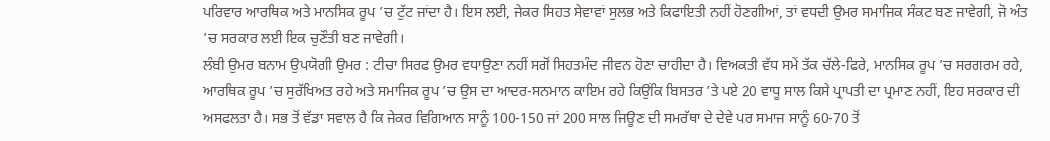ਪਰਿਵਾਰ ਆਰਥਿਕ ਅਤੇ ਮਾਨਸਿਕ ਰੂਪ ’ਚ ਟੁੱਟ ਜਾਂਦਾ ਹੈ। ਇਸ ਲਈ, ਜੇਕਰ ਸਿਹਤ ਸੇਵਾਵਾਂ ਸੁਲਭ ਅਤੇ ਕਿਫਾਇਤੀ ਨਹੀਂ ਹੋਣਗੀਆਂ, ਤਾਂ ਵਧਦੀ ਉਮਰ ਸਮਾਜਿਕ ਸੰਕਟ ਬਣ ਜਾਵੇਗੀ, ਜੋ ਅੰਤ ’ਚ ਸਰਕਾਰ ਲਈ ਇਕ ਚੁਣੌਤੀ ਬਣ ਜਾਵੇਗੀ।
ਲੰਬੀ ਉਮਰ ਬਨਾਮ ਉਪਯੋਗੀ ਉਮਰ : ਟੀਚਾ ਸਿਰਫ ਉਮਰ ਵਧਾਉਣਾ ਨਹੀਂ ਸਗੋਂ ਸਿਹਤਮੰਦ ਜੀਵਨ ਹੋਣਾ ਚਾਹੀਦਾ ਹੈ। ਵਿਅਕਤੀ ਵੱਧ ਸਮੇਂ ਤੱਕ ਚੱਲੇ-ਫਿਰੇ, ਮਾਨਸਿਕ ਰੂਪ ’ਚ ਸਰਗਰਮ ਰਹੇ, ਆਰਥਿਕ ਰੂਪ ’ਚ ਸੁਰੱਖਿਅਤ ਰਹੇ ਅਤੇ ਸਮਾਜਿਕ ਰੂਪ ’ਚ ਉਸ ਦਾ ਆਦਰ-ਸਨਮਾਨ ਕਾਇਮ ਰਹੇ ਕਿਉਂਕਿ ਬਿਸਤਰ ’ਤੇ ਪਏ 20 ਵਾਧੂ ਸਾਲ ਕਿਸੇ ਪ੍ਰਾਪਤੀ ਦਾ ਪ੍ਰਮਾਣ ਨਹੀਂ, ਇਹ ਸਰਕਾਰ ਦੀ ਅਸਫਲਤਾ ਹੈ। ਸਭ ਤੋਂ ਵੱਡਾ ਸਵਾਲ ਹੈ ਕਿ ਜੇਕਰ ਵਿਗਿਆਨ ਸਾਨੂੰ 100-150 ਜਾਂ 200 ਸਾਲ ਜਿਊਣ ਦੀ ਸਮਰੱਥਾ ਦੇ ਦੇਵੇ ਪਰ ਸਮਾਜ ਸਾਨੂੰ 60-70 ਤੋਂ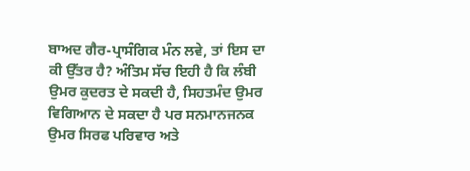ਬਾਅਦ ਗੈਰ-ਪ੍ਰਾਸੰਗਿਕ ਮੰਨ ਲਵੇ, ਤਾਂ ਇਸ ਦਾ ਕੀ ਉੱਤਰ ਹੈ? ਅੰਤਿਮ ਸੱਚ ਇਹੀ ਹੈ ਕਿ ਲੰਬੀ ਉਮਰ ਕੁਦਰਤ ਦੇ ਸਕਦੀ ਹੈ, ਸਿਹਤਮੰਦ ਉਮਰ ਵਿਗਿਆਨ ਦੇ ਸਕਦਾ ਹੈ ਪਰ ਸਨਮਾਨਜਨਕ ਉਮਰ ਸਿਰਫ ਪਰਿਵਾਰ ਅਤੇ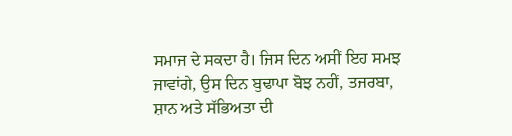ਸਮਾਜ ਦੇ ਸਕਦਾ ਹੈ। ਜਿਸ ਦਿਨ ਅਸੀਂ ਇਹ ਸਮਝ ਜਾਵਾਂਗੇ, ਉਸ ਦਿਨ ਬੁਢਾਪਾ ਬੋਝ ਨਹੀਂ, ਤਜਰਬਾ, ਸ਼ਾਨ ਅਤੇ ਸੱਭਿਅਤਾ ਦੀ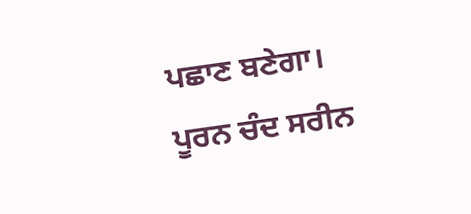ਪਛਾਣ ਬਣੇਗਾ।
ਪੂਰਨ ਚੰਦ ਸਰੀਨ